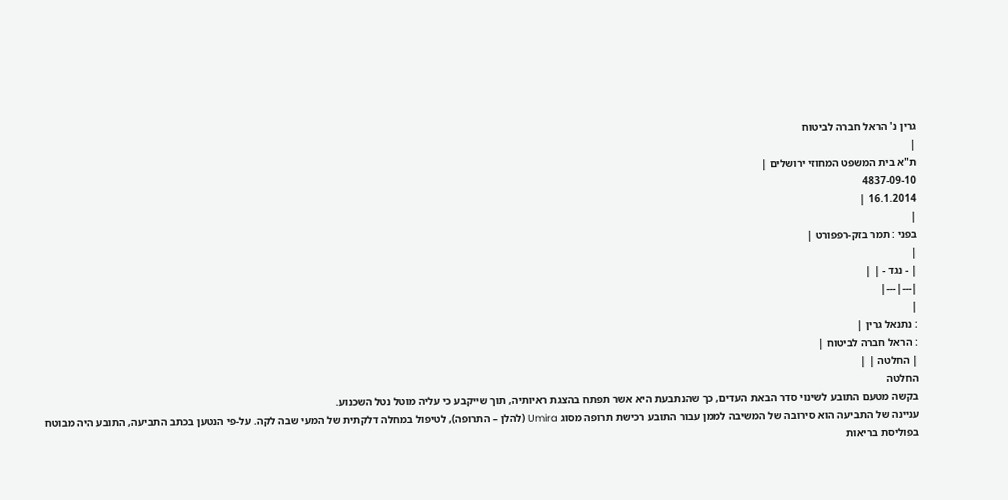גרין נ' הראל חברה לביטוח
|
ת"א בית המשפט המחוזי ירושלים |
4837-09-10
16.1.2014 |
|
בפני : תמר בזק-רפפורט |
|
| - נגד - | |
|---|---|
|
: נתנאל גרין |
: הראל חברה לביטוח |
| החלטה | |
החלטה
בקשה מטעם התובע לשינוי סדר הבאת העדים, כך שהנתבעת היא אשר תפתח בהצגת ראיותיה, תוך שייקבע כי עליה מוטל נטל השכנוע.
עניינה של התביעה הוא סירובה של המשיבה לממן עבור התובע רכישת תרופה מסוג Umira (להלן – התרופה), לטיפול במחלה דלקתית של המעי שבה לקה. על-פי הנטען בכתב התביעה, התובע היה מבוטח בפוליסת בריאות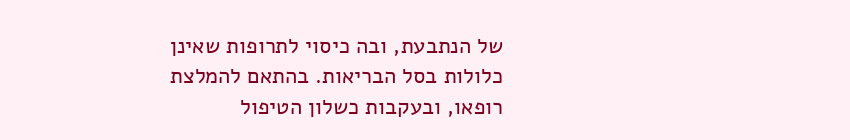של הנתבעת, ובה כיסוי לתרופות שאינן כלולות בסל הבריאות. בהתאם להמלצת רופאו, ובעקבות כשלון הטיפול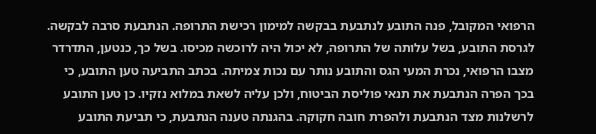הרפואי המקובל, פנה התובע לנתבעת בבקשה למימון רכישת התרופה. הנתבעת סרבה לבקשה. לגרסת התובע, בשל עלותה של התרופה, לא יכול היה לרוכשה מכיסו. בשל כך, כנטען, התדרדר מצבו הרפואי, נכרת המעי הגס והתובע נותר עם נכות צמיתה. בכתב התביעה טען התובע, כי בכך הפרה הנתבעת את תנאי פוליסת הביטוח, ולכן עליה לשאת במלוא נזקיו. כן טען התובע לרשלנות מצד הנתבעת ולהפרת חובה חקוקה. בהגנתה טענה הנתבעת, כי תביעת התובע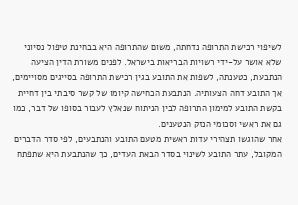לשיפוי רכישת התרופה נדחתה, משום שהתרופה היא בבחינת טיפול נסיוני שלא אושר על-ידי רשויות הבריאות בישראל. לפנים משורת הדין הציעה הנתבעת, כטענתה, לשפות את התובע בגין רכישת התרופה בסייגים מסויימים, אך התובע דחה הצעותיה. הנתבעת הכחישה קיומו של קשר סיבתי בין דחיית בקשת התובע למימון התרופה לבין הניתוח שנאלץ לעבור בסופו של דבר, כמו גם את ראשי וסכומי הנזק הנטענים.
אחר שהוגשו תצהירי עדות ראשית מטעם התובע והנתבעים, לפי סדר הדברים המקובל, עתר התובע לשינוי בסדר הבאת העדים, כך שהנתבעת היא שתפתח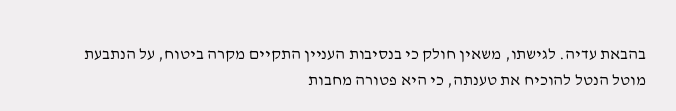בהבאת עדיה. לגישתו, משאין חולק כי בנסיבות העניין התקיים מקרה ביטוח, על הנתבעת מוטל הנטל להוכיח את טענתה, כי היא פטורה מחבות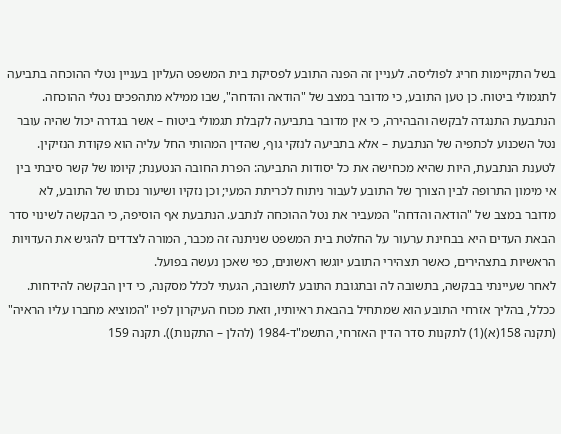בשל התקיימות חריג לפוליסה. לעניין זה הפנה התובע לפסיקת בית המשפט העליון בעניין נטלי ההוכחה בתביעה לתגמולי ביטוח. כן טען התובע, כי מדובר במצב של "הודאה והדחה", שבו ממילא מתהפכים נטלי ההוכחה.
הנתבעת התנגדה לבקשה והבהירה, כי אין מדובר בתביעה לקבלת תגמולי ביטוח – אשר בגדרה יכול שהיה עובר נטל השכנוע לכתפיה של הנתבעת – אלא בתביעה לנזקי גוף, שהדין המהותי החל עליה הוא פקודת הנזיקין. לטענת הנתבעת, היות שהיא מכחישה את כל יסודות התביעה: הפרת החובה הנטענת; קיומו של קשר סיבתי בין אי מימון התרופה לבין הצורך של התובע לעבור ניתוח לכריתת המעי; וכן נזקיו ושיעור נכותו של התובע, לא מדובר במצב של "הודאה והדחה" המעביר את נטל ההוכחה לנתבע. הנתבעת אף הוסיפה, כי הבקשה לשינוי סדר הבאת העדים היא בבחינת ערעור על החלטת בית המשפט שניתנה זה מכבר, המורה לצדדים להגיש את העדויות הראשיות בתצהירים, כאשר תצהירי התובע יוגשו ראשונים, כפי שאכן נעשה בפועל.
לאחר שעיינתי בבקשה, בתשובה לה ובתגובת התובע לתשובה, הגעתי לכלל מסקנה, כי דין הבקשה להידחות.
ככלל, בהליך אזרחי התובע הוא שמתחיל בהבאת ראיותיו, וזאת מכוח העיקרון לפיו "המוציא מחברו עליו הראיה" (תקנה 158(א)(1) לתקנות סדר הדין האזרחי, התשמ"ד-1984 (להלן – התקנות)). תקנה 159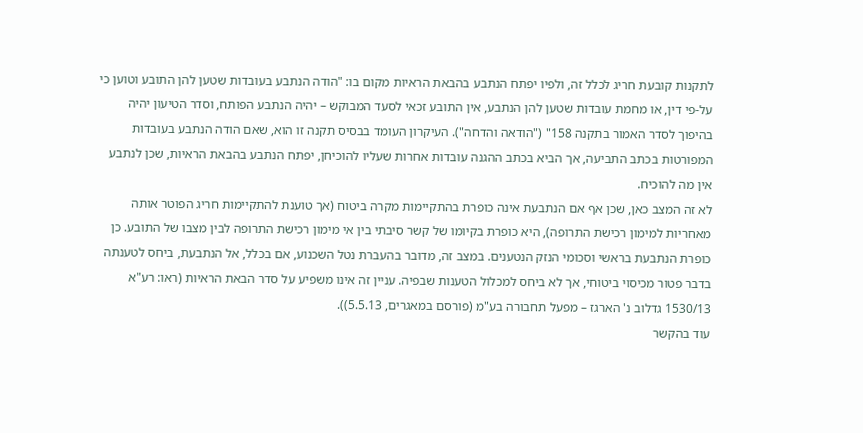לתקנות קובעת חריג לכלל זה, ולפיו יפתח הנתבע בהבאת הראיות מקום בו: "הודה הנתבע בעובדות שטען להן התובע וטוען כי על-פי דין, או מחמת עובדות שטען להן הנתבע, אין התובע זכאי לסעד המבוקש – יהיה הנתבע הפותח, וסדר הטיעון יהיה בהיפוך לסדר האמור בתקנה 158" ("הודאה והדחה"). העיקרון העומד בבסיס תקנה זו הוא, שאם הודה הנתבע בעובדות המפורטות בכתב התביעה, אך הביא בכתב ההגנה עובדות אחרות שעליו להוכיחן, יפתח הנתבע בהבאת הראיות, שכן לנתבע אין מה להוכיח.
לא זה המצב כאן, שכן אף אם הנתבעת אינה כופרת בהתקיימות מקרה ביטוח (אך טוענת להתקיימות חריג הפוטר אותה מאחריות למימון רכישת התרופה), היא כופרת בקיומו של קשר סיבתי בין אי מימון רכישת התרופה לבין מצבו של התובע. כן כופרת הנתבעת בראשי וסכומי הנזק הנטענים. במצב זה, מדובר בהעברת נטל השכנוע, אם בכלל, אל הנתבעת, ביחס לטענתה בדבר פטור מכיסוי ביטוחי, אך לא ביחס למכלול הטענות שבפיה. עניין זה אינו משפיע על סדר הבאת הראיות (ראו: רע"א 1530/13 גדלוב נ' הארגז – מפעל תחבורה בע"מ (פורסם במאגרים, 5.5.13)).
עוד בהקשר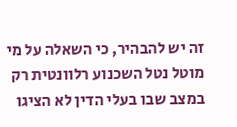זה יש להבהיר, כי השאלה על מי מוטל נטל השכנוע רלוונטית רק במצב שבו בעלי הדין לא הציגו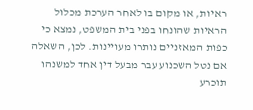ראיות, או מקום בו לאחר הערכת מכלול הראיות שהונחו בפני בית המשפט, נמצא כי כפות המאזניים נותרו מעויינות. לכן, השאלה אם נטל השכנוע עבר מבעל דין אחד למשנהו תוכרע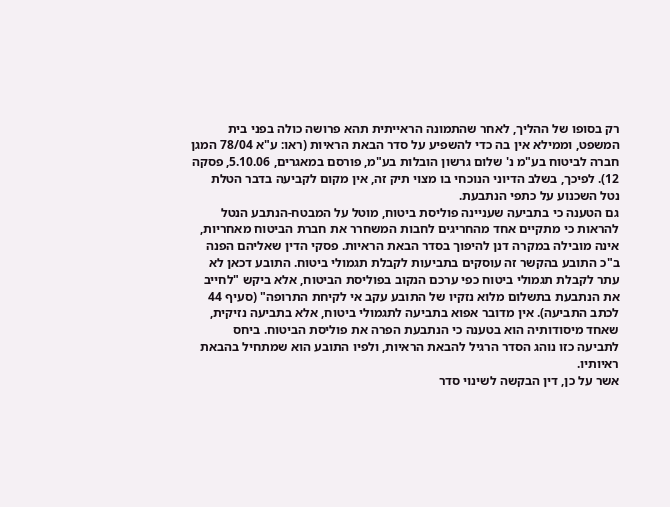רק בסופו של ההליך, לאחר שהתמונה הראייתית תהא פרושה כולה בפני בית המשפט, וממילא אין בה כדי להשפיע על סדר הבאת הראיות (ראו: ע"א 78/04 המגן חברה לביטוח בע"מ נ' שלום גרשון הובלות בע"מ, פורסם במאגרים, 5.10.06, פסקה 12). לפיכך, בשלב הדיוני הנוכחי בו מצוי תיק זה, אין מקום לקביעה בדבר הטלת נטל השכנוע על כתפי הנתבעת.
גם הטענה כי בתביעה שעניינה פוליסת ביטוח, מוטל על המבטח-הנתבע הנטל להראות כי מתקיים אחד מהחריגים לחבות המשחרר את חברת הביטוח מאחריות, אינה מובילה במקרה דנן להיפוך בסדר הבאת הראיות. פסקי הדין שאליהם הפנה ב"כ התובע בהקשר זה עוסקים בתביעות לקבלת תגמולי ביטוח. התובע דכאן לא עתר לקבלת תגמולי ביטוח כפי ערכם הנקוב בפוליסת הביטוח, אלא ביקש "לחייב את הנתבעת בתשלום מלוא נזקיו של התובע עקב אי לקיחת התרופה" (סעיף 44 לכתב התביעה). אין מדובר אפוא בתביעה לתגמולי ביטוח, אלא בתביעה נזיקית, שאחד מיסודותיה הוא בטענה כי הנתבעת הפרה את פוליסת הביטוח. ביחס לתביעה כזו נוהג הסדר הרגיל להבאת הראיות, ולפיו התובע הוא שמתחיל בהבאת ראיותיו.
אשר על כן, דין הבקשה לשינוי סדר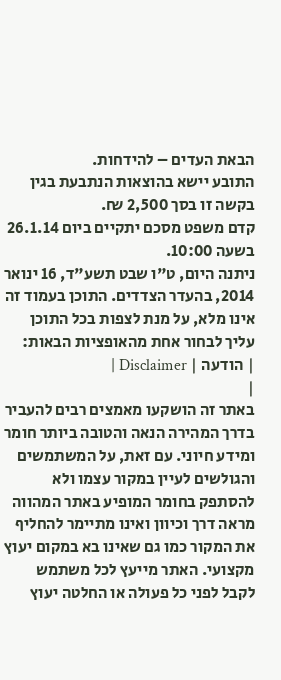הבאת העדים – להידחות.
התובע יישא בהוצאות הנתבעת בגין בקשה זו בסך 2,500 ₪.
קדם משפט מסכם יתקיים ביום 26.1.14 בשעה 10:00.
ניתנה היום, ט"ו שבט תשע"ד, 16 ינואר 2014, בהעדר הצדדים. התוכן בעמוד זה אינו מלא, על מנת לצפות בכל התוכן עליך לבחור אחת מהאופציות הבאות:
| הודעה | Disclaimer |
|
באתר זה הושקעו מאמצים רבים להעביר בדרך המהירה הנאה והטובה ביותר חומר ומידע חיוני. עם זאת, על המשתמשים והגולשים לעיין במקור עצמו ולא להסתפק בחומר המופיע באתר המהווה מראה דרך וכיוון ואינו מתיימר להחליף את המקור כמו גם שאינו בא במקום יעוץ מקצועי. האתר מייעץ לכל משתמש לקבל לפני כל פעולה או החלטה יעוץ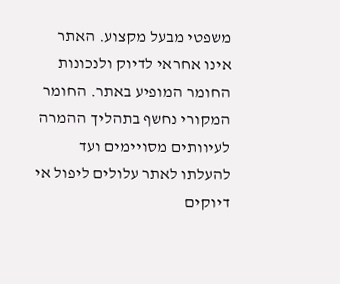משפטי מבעל מקצוע. האתר אינו אחראי לדיוק ולנכונות החומר המופיע באתר. החומר המקורי נחשף בתהליך ההמרה לעיוותים מסויימים ועד להעלתו לאתר עלולים ליפול אי דיוקים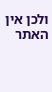ולכן אין האתר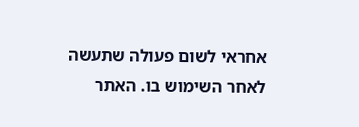אחראי לשום פעולה שתעשה לאחר השימוש בו. האתר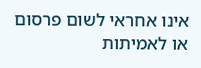אינו אחראי לשום פרסום או לאמיתות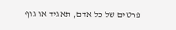פרטים של כל אדם, תאגיד או גוף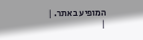המופיע באתר. |
|